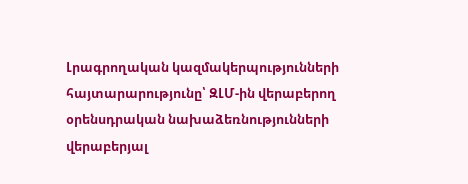Լրագրողական կազմակերպությունների հայտարարությունը՝ ԶԼՄ-ին վերաբերող օրենսդրական նախաձեռնությունների վերաբերյալ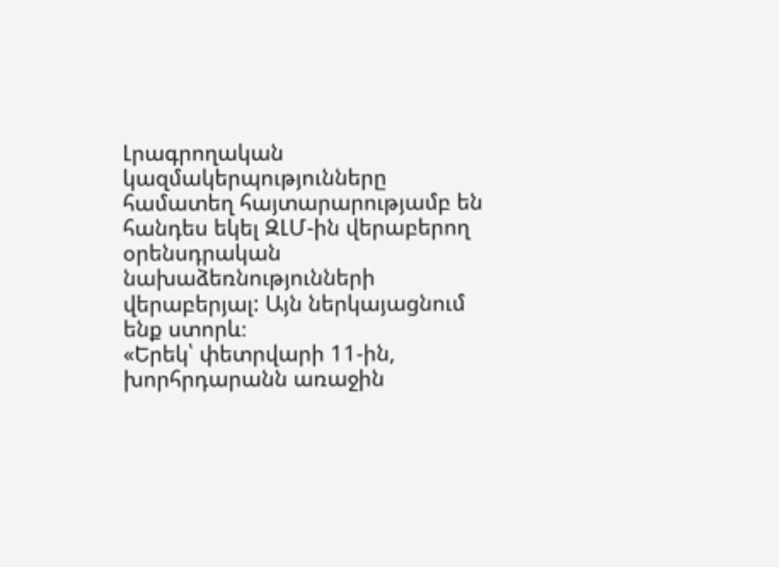Լրագրողական կազմակերպությունները համատեղ հայտարարությամբ են հանդես եկել ԶԼՄ-ին վերաբերող օրենսդրական նախաձեռնությունների վերաբերյալ: Այն ներկայացնում ենք ստորև։
«Երեկ՝ փետրվարի 11-ին, խորհրդարանն առաջին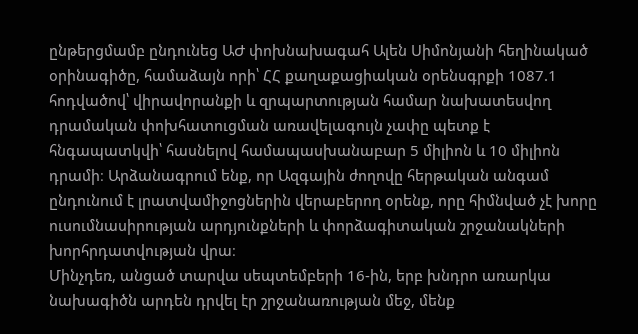ընթերցմամբ ընդունեց ԱԺ փոխնախագահ Ալեն Սիմոնյանի հեղինակած օրինագիծը, համաձայն որի՝ ՀՀ քաղաքացիական օրենսգրքի 1087.1 հոդվածով՝ վիրավորանքի և զրպարտության համար նախատեսվող դրամական փոխհատուցման առավելագույն չափը պետք է հնգապատկվի՝ հասնելով համապասխանաբար 5 միլիոն և 10 միլիոն դրամի։ Արձանագրում ենք, որ Ազգային ժողովը հերթական անգամ ընդունում է լրատվամիջոցներին վերաբերող օրենք, որը հիմնված չէ խորը ուսումնասիրության արդյունքների և փորձագիտական շրջանակների խորհրդատվության վրա։
Մինչդեռ, անցած տարվա սեպտեմբերի 16-ին, երբ խնդրո առարկա նախագիծն արդեն դրվել էր շրջանառության մեջ, մենք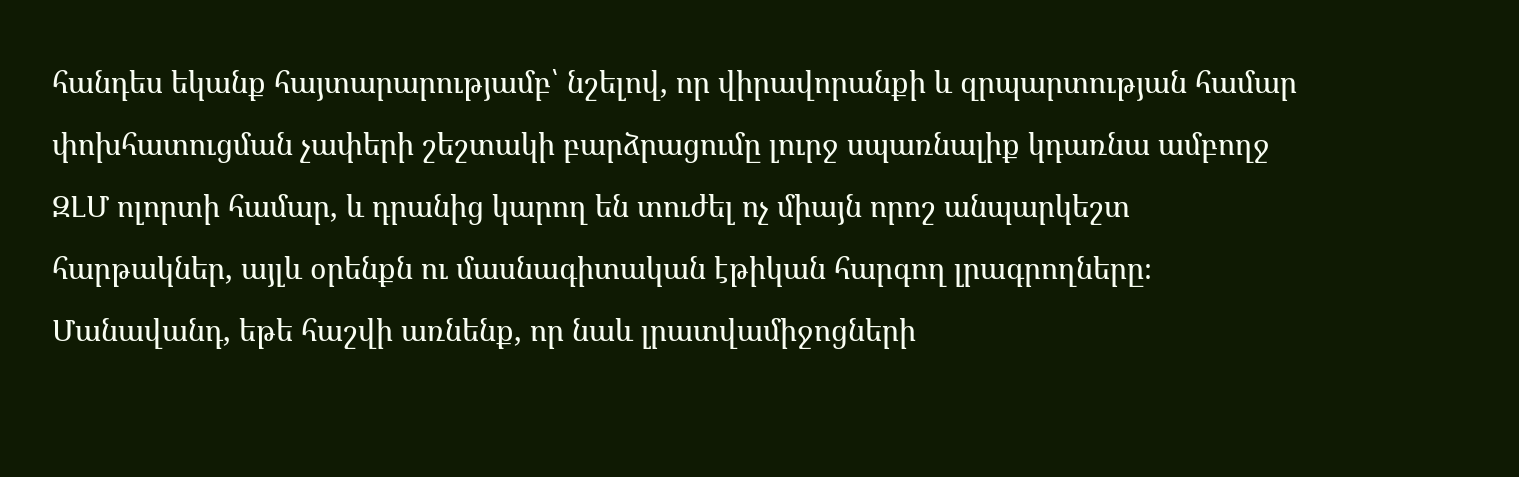հանդես եկանք հայտարարությամբ՝ նշելով, որ վիրավորանքի և զրպարտության համար փոխհատուցման չափերի շեշտակի բարձրացումը լուրջ սպառնալիք կդառնա ամբողջ ԶԼՄ ոլորտի համար, և դրանից կարող են տուժել ոչ միայն որոշ անպարկեշտ հարթակներ, այլև օրենքն ու մասնագիտական էթիկան հարգող լրագրողները։ Մանավանդ, եթե հաշվի առնենք, որ նաև լրատվամիջոցների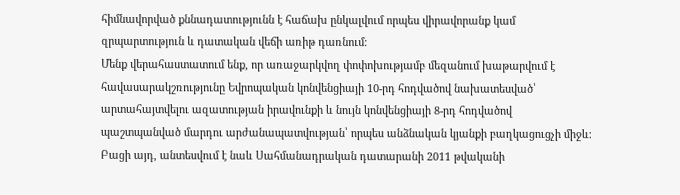հիմնավորված քննադատությունն է հաճախ ընկալվում որպես վիրավորանք կամ զրպարտություն և դատական վեճի առիթ դառնում։
Մենք վերահաստատում ենք, որ առաջարկվող փոփոխությամբ մեզանում խաթարվում է հավասարակշռությունը Եվրոպական կոնվենցիայի 10-րդ հոդվածով նախատեսված՝ արտահայտվելու ազատության իրավունքի և նույն կոնվենցիայի 8-րդ հոդվածով պաշտպանված մարդու արժանապատվության՝ որպես անձնական կյանքի բաղկացուցչի միջև։ Բացի այդ, անտեսվում է նաև Սահմանադրական դատարանի 2011 թվականի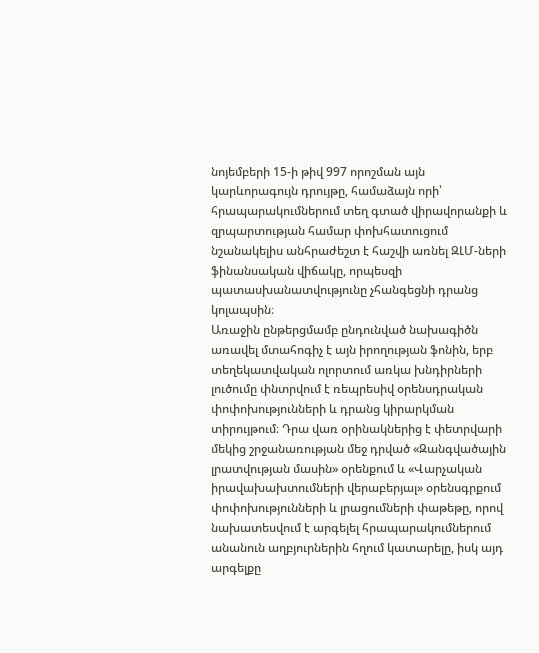նոյեմբերի 15-ի թիվ 997 որոշման այն կարևորագույն դրույթը, համաձայն որի՝ հրապարակումներում տեղ գտած վիրավորանքի և զրպարտության համար փոխհատուցում նշանակելիս անհրաժեշտ է հաշվի առնել ԶԼՄ-ների ֆինանսական վիճակը, որպեսզի պատասխանատվությունը չհանգեցնի դրանց կոլապսին։
Առաջին ընթերցմամբ ընդունված նախագիծն առավել մտահոգիչ է այն իրողության ֆոնին, երբ տեղեկատվական ոլորտում առկա խնդիրների լուծումը փնտրվում է ռեպրեսիվ օրենսդրական փոփոխությունների և դրանց կիրարկման տիրույթում։ Դրա վառ օրինակներից է փետրվարի մեկից շրջանառության մեջ դրված «Զանգվածային լրատվության մասին» օրենքում և «Վարչական իրավախախտումների վերաբերյալ» օրենսգրքում փոփոխությունների և լրացումների փաթեթը, որով նախատեսվում է արգելել հրապարակումներում անանուն աղբյուրներին հղում կատարելը, իսկ այդ արգելքը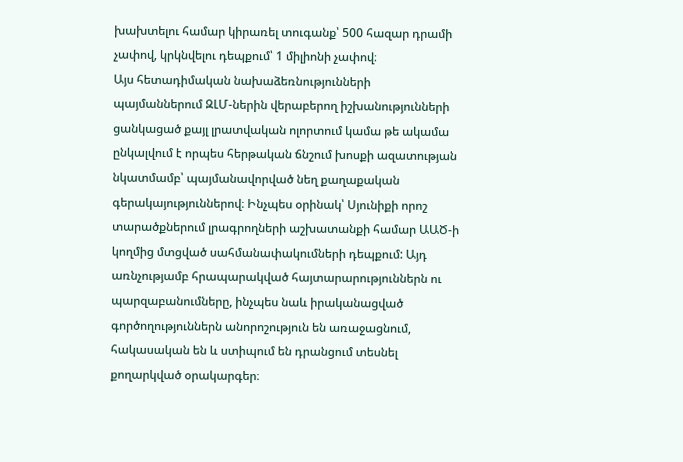խախտելու համար կիրառել տուգանք՝ 500 հազար դրամի չափով, կրկնվելու դեպքում՝ 1 միլիոնի չափով։
Այս հետադիմական նախաձեռնությունների պայմաններում ԶԼՄ-ներին վերաբերող իշխանությունների ցանկացած քայլ լրատվական ոլորտում կամա թե ակամա ընկալվում է որպես հերթական ճնշում խոսքի ազատության նկատմամբ՝ պայմանավորված նեղ քաղաքական գերակայություններով։ Ինչպես օրինակ՝ Սյունիքի որոշ տարածքներում լրագրողների աշխատանքի համար ԱԱԾ-ի կողմից մտցված սահմանափակումների դեպքում: Այդ առնչությամբ հրապարակված հայտարարություններն ու պարզաբանումները, ինչպես նաև իրականացված գործողություններն անորոշություն են առաջացնում, հակասական են և ստիպում են դրանցում տեսնել քողարկված օրակարգեր։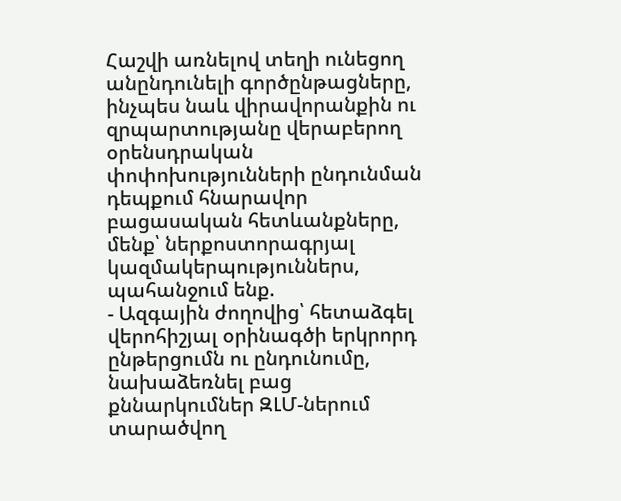Հաշվի առնելով տեղի ունեցող անընդունելի գործընթացները, ինչպես նաև վիրավորանքին ու զրպարտությանը վերաբերող օրենսդրական փոփոխությունների ընդունման դեպքում հնարավոր բացասական հետևանքները, մենք՝ ներքոստորագրյալ կազմակերպություններս, պահանջում ենք.
- Ազգային ժողովից՝ հետաձգել վերոհիշյալ օրինագծի երկրորդ ընթերցումն ու ընդունումը, նախաձեռնել բաց քննարկումներ ԶԼՄ-ներում տարածվող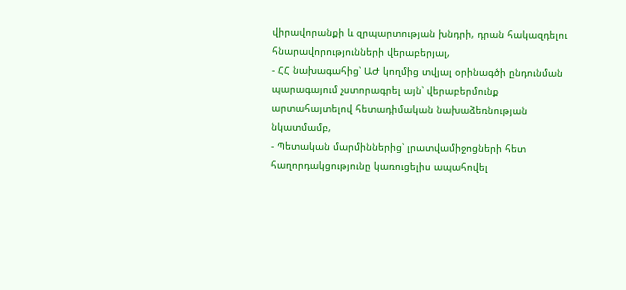վիրավորանքի և զրպարտության խնդրի, դրան հակազդելու հնարավորությունների վերաբերյալ,
- ՀՀ նախագահից՝ ԱԺ կողմից տվյալ օրինագծի ընդունման պարագայում չստորագրել այն՝ վերաբերմունք արտահայտելով հետադիմական նախաձեռնության նկատմամբ,
- Պետական մարմիններից՝ լրատվամիջոցների հետ հաղորդակցությունը կառուցելիս ապահովել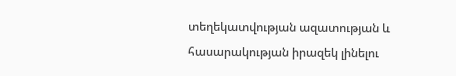տեղեկատվության ազատության և հասարակության իրազեկ լինելու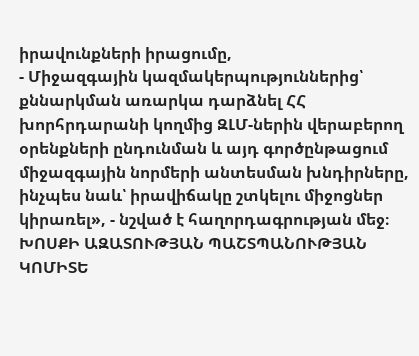իրավունքների իրացումը,
- Միջազգային կազմակերպություններից՝ քննարկման առարկա դարձնել ՀՀ խորհրդարանի կողմից ԶԼՄ-ներին վերաբերող օրենքների ընդունման և այդ գործընթացում միջազգային նորմերի անտեսման խնդիրները, ինչպես նաև՝ իրավիճակը շտկելու միջոցներ կիրառել», - նշված է հաղորդագրության մեջ։
ԽՈՍՔԻ ԱԶԱՏՈՒԹՅԱՆ ՊԱՇՏՊԱՆՈՒԹՅԱՆ ԿՈՄԻՏԵ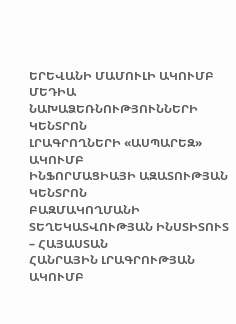ԵՐԵՎԱՆԻ ՄԱՄՈՒԼԻ ԱԿՈՒՄԲ
ՄԵԴԻԱ ՆԱԽԱՁԵՌՆՈՒԹՅՈՒՆՆԵՐԻ ԿԵՆՏՐՈՆ
ԼՐԱԳՐՈՂՆԵՐԻ «ԱՍՊԱՐԵԶ» ԱԿՈՒՄԲ
ԻՆՖՈՐՄԱՑԻԱՅԻ ԱԶԱՏՈՒԹՅԱՆ ԿԵՆՏՐՈՆ
ԲԱԶՄԱԿՈՂՄԱՆԻ ՏԵՂԵԿԱՏՎՈՒԹՅԱՆ ԻՆՍՏԻՏՈՒՏ – ՀԱՅԱՍՏԱՆ
ՀԱՆՐԱՅԻՆ ԼՐԱԳՐՈՒԹՅԱՆ ԱԿՈՒՄԲ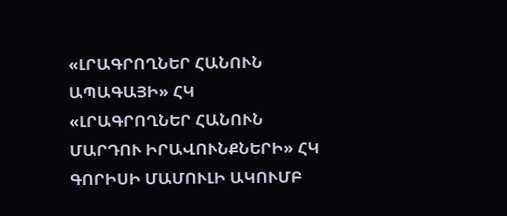«ԼՐԱԳՐՈՂՆԵՐ ՀԱՆՈՒՆ ԱՊԱԳԱՅԻ» ՀԿ
«ԼՐԱԳՐՈՂՆԵՐ ՀԱՆՈՒՆ ՄԱՐԴՈՒ ԻՐԱՎՈՒՆՔՆԵՐԻ» ՀԿ
ԳՈՐԻՍԻ ՄԱՄՈՒԼԻ ԱԿՈՒՄԲ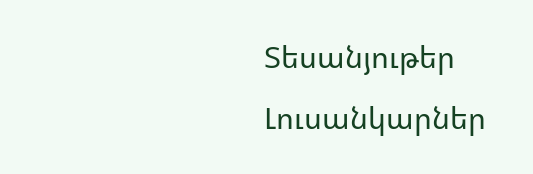Տեսանյութեր
Լուսանկարներ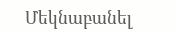Մեկնաբանել